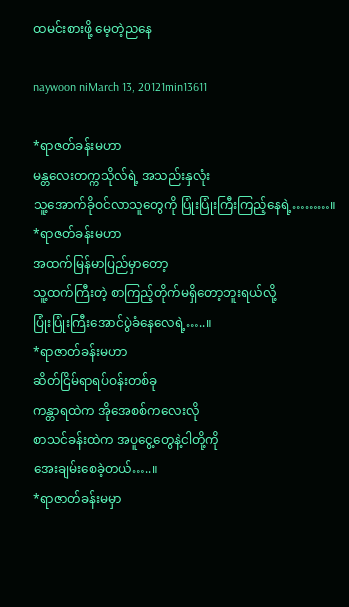ထမင်းစားဖို့ မေ့တဲ့ညနေ

naywoon niMarch 13, 20121min13611

*ရာဇတ်ခန်းမဟာ
မန္တလေးတက္ကသိုလ်ရဲ့ အသည်းနှလုံး
သူ့အောက်ခိုဝင်လာသူတွေကို ပြုံးပြုံးကြီးကြည့်နေရဲ့………။
*ရာဇတ်ခန်းမဟာ
အထက်မြန်မာပြည်မှာတော့
သူ့ထက်ကြီးတဲ့ စာကြည့်တိုက်မရှိတော့ဘူးရယ်လို့
ပြုံးပြုံးကြီးအောင်ပွဲခံနေလေရဲ့…..။
*ရာဇာတ်ခန်းမဟာ
ဆိတ်ငြိမ်ရာရပ်ဝန်းတစ်ခု
ကန္တာရထဲက အိုအေစစ်ကလေးလို
စာသင်ခန်းထဲက အပူငွေ့တွေနဲ့ငါတို့ကို
အေးချမ်းစေခဲ့တယ်…..။
*ရာဇာတ်ခန်းမမှာ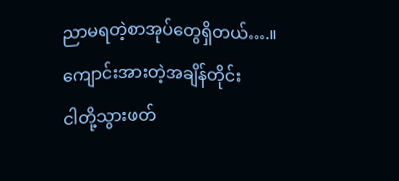ညာမရတဲ့စာအုပ်တွေရှိတယ်….။
ကျောင်းအားတဲ့အချိန်တိုင်း
ငါတို့သွားဖတ်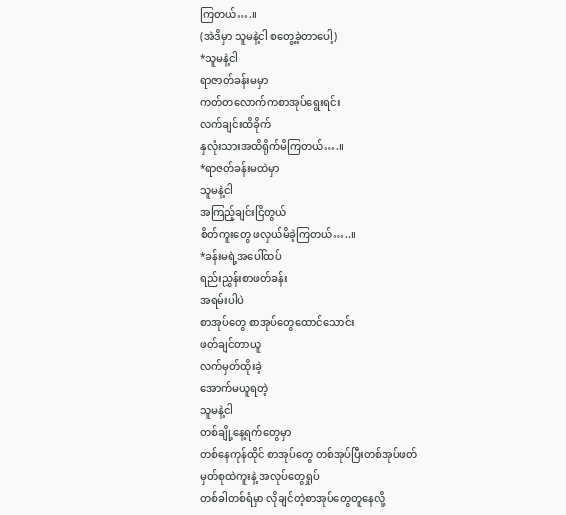ကြတယ်….။
(အဲဒိမှာ သူမနဲ့ငါ စတွေ့ခဲ့တာပေါ့)
*သူမနဲ့ငါ
ရာဇာတ်ခန်းမမှာ
ကတ်တလောက်ကစာအုပ်ရွေးရင်း
လက်ချင်းထိခိုက်
နှလုံးသားအထိရိုက်မိကြတယ်….။
*ရာဇတ်ခန်းမထဲမှာ
သူမနဲ့ငါ
အကြည့်ချင်းငြိတွယ်
စိတ်ကူးတွေ ဖလှယ်မိခဲ့ကြတယ်…..။
*ခန်းမရဲ့အပေါ်ထပ်
ရည်းညွှန်းစာဖတ်ခန်း
အရမ်းပါပဲ
စာအုပ်တွေ စာအုပ်တွေထောင်သောင်း
ဖတ်ချင်တာယူ
လက်မှတ်ထိုးခဲ့
အောက်မယူရတဲ့
သူမနဲ့ငါ
တစ်ချို့နေ့ရက်တွေမှာ
တစ်နေကုန်ထိုင် စာအုပ်တွေ တစ်အုပ်ပြီးတစ်အုပ်ဖတ်
မှတ်စုထဲကူးနဲ့ အလုပ်တွေရှုပ်
တစ်ခါတစ်ရံမှာ လိုချင်တဲ့စာအုပ်တွေတူနေလို့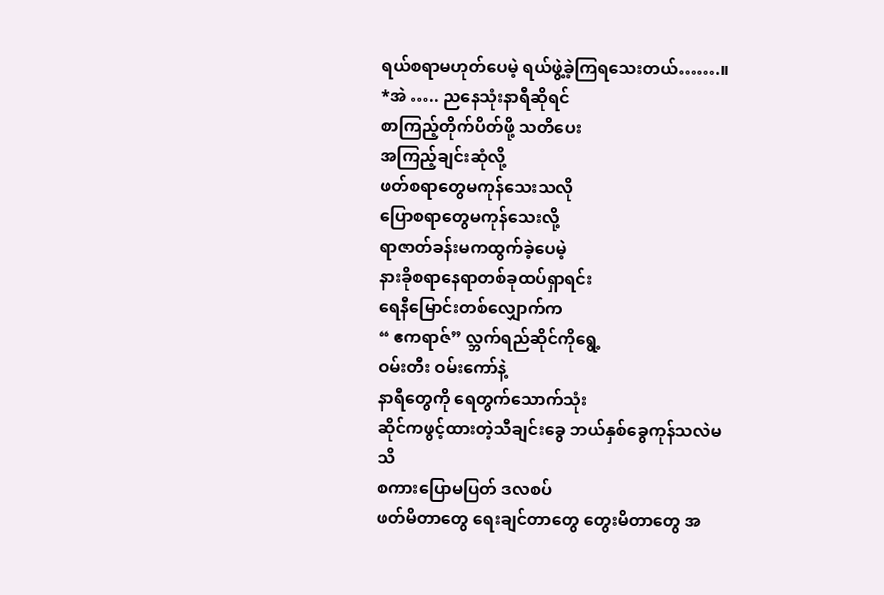ရယ်စရာမဟုတ်ပေမဲ့ ရယ်ဖွဲ့ခဲ့ကြရသေးတယ်…….။
*အဲ ….. ညနေသုံးနာရီဆိုရင်
စာကြည့်တိုက်ပိတ်ဖို့ သတိပေး
အကြည့်ချင်းဆုံလို့
ဖတ်စရာတွေမကုန်သေးသလို
ပြောစရာတွေမကုန်သေးလို့
ရာဇာတ်ခန်းမကထွက်ခဲ့ပေမဲ့
နားခိုစရာနေရာတစ်ခုထပ်ရှာရင်း
ရေနီမြောင်းတစ်လျှောက်က
“ ဧကရာဇ်” လ္ဘက်ရည်ဆိုင်ကိုရွေ့
ဝမ်းတီး ဝမ်းကော်နဲ့
နာရီတွေကို ရေတွက်သောက်သုံး
ဆိုင်ကဖွင့်ထားတဲ့သီချင်းခွေ ဘယ်နှစ်ခွေကုန်သလဲမသိ
စကားပြောမပြတ် ဒလစပ်
ဖတ်မိတာတွေ ရေးချင်တာတွေ တွေးမိတာတွေ အ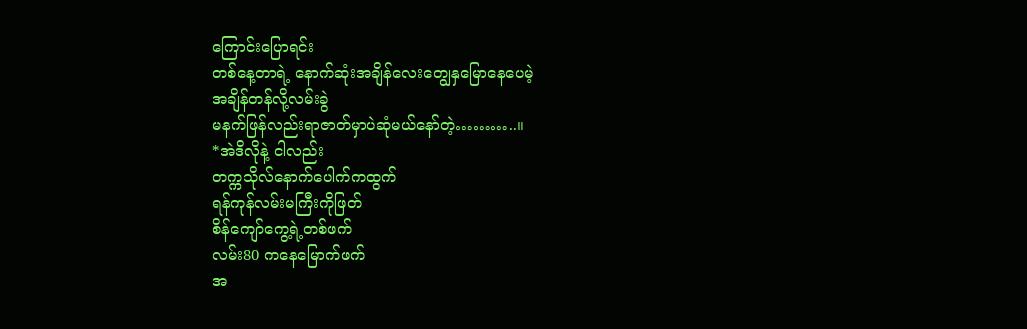ကြောင်းပြောရင်း
တစ်နေ့တာရဲ့ နောက်ဆုံးအချိန်လေးတျွေနှမြောနေပေမဲ့
အချိန်တန်လို့လမ်းခွဲ
မနက်ဖြန်လည်းရာဇာတ်မှာပဲဆုံမယ်နော်တဲ့………..။
*အဲဒိလိုနဲ့ ငါလည်း
တက္ကသိုလ်နောက်ပေါက်ကထွက်
ရန်ကုန်လမ်းမကြီးကိုဖြတ်
စိန်ကျော်ကွေ့ရဲ့တစ်ဖက်
လမ်း80 ကနေမြောက်ဖက်
အ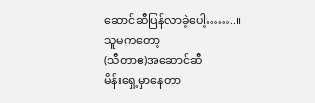ဆောင်ဆီပြန်လာခဲ့ပေါ့……..။
သူမကတော့
(သီတာဧ)အဆောင်ဆီ
မိန်းရှေ့မှာနေတာ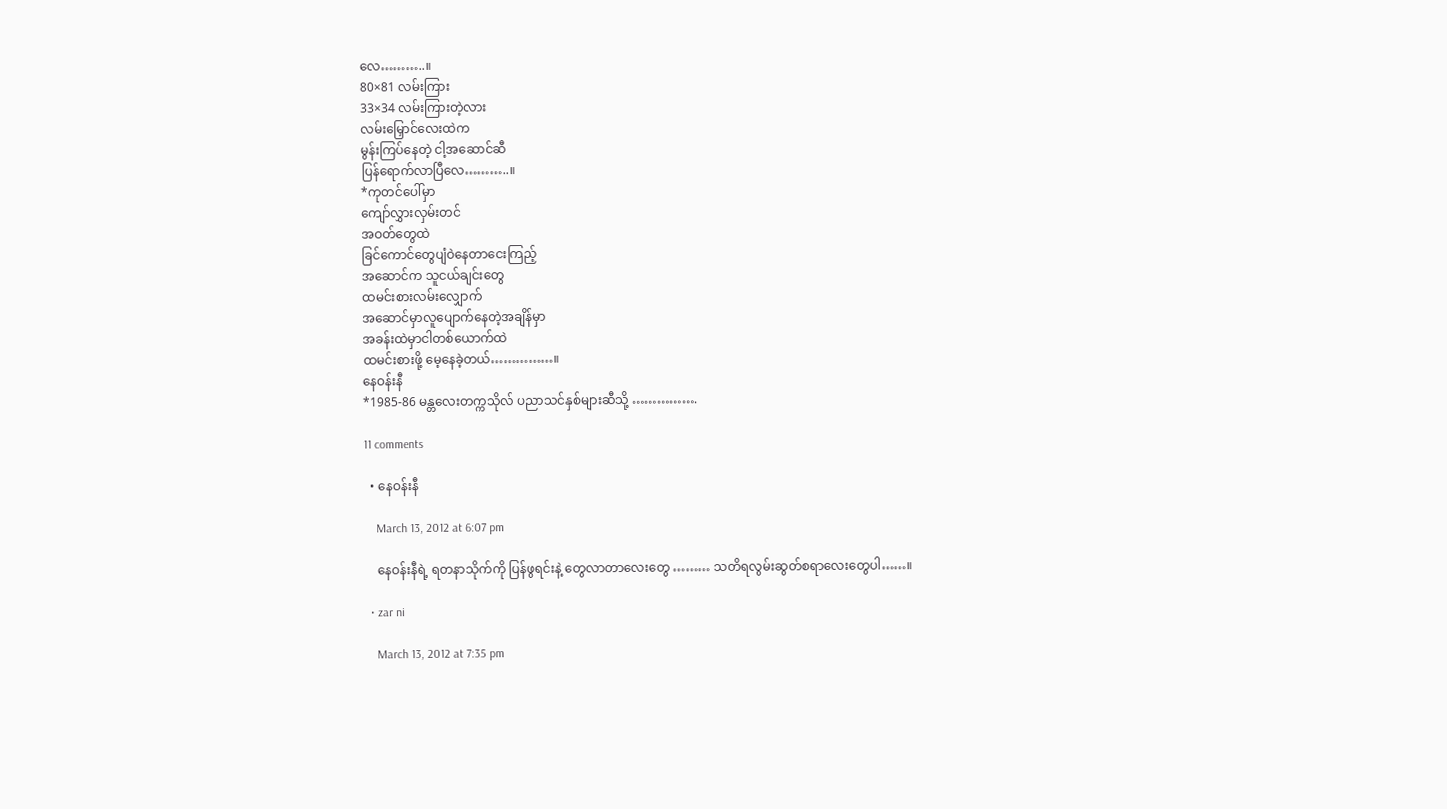လေ………..။
80×81 လမ်းကြား
33×34 လမ်းကြားတဲ့လား
လမ်းမြှောင်လေးထဲက
မွန်းကြပ်နေတဲ့ ငါ့အဆောင်ဆီ
ပြန်ရောက်လာပြီလေ………..။
*ကုတင်ပေါ်မှာ
ကျော်လွှားလှမ်းတင်
အဝတ်တွေထဲ
ခြင်ကောင်တွေပျံဝဲနေတာငေးကြည့်
အဆောင်က သူငယ်ချင်းတွေ
ထမင်းစားလမ်းလျှောက်
အဆောင်မှာလူပျောက်နေတဲ့အချိန်မှာ
အခန်းထဲမှာငါတစ်ယောက်ထဲ
ထမင်းစားဖို့ မေ့နေခဲ့တယ်……………။
နေဝန်းနီ
*1985-86 မန္တလေးတက္ကသိုလ် ပညာသင်နှစ်များဆီသို့ …………….

11 comments

  • နေဝန်းနီ

    March 13, 2012 at 6:07 pm

    နေဝန်းနီရဲ့ ရတနာသိုက်ကို ပြန်ဖွရင်းနဲ့ တွေလာတာလေးတွေ ……… သတိရလွမ်းဆွတ်စရာလေးတွေပါ……။

  • zar ni

    March 13, 2012 at 7:35 pm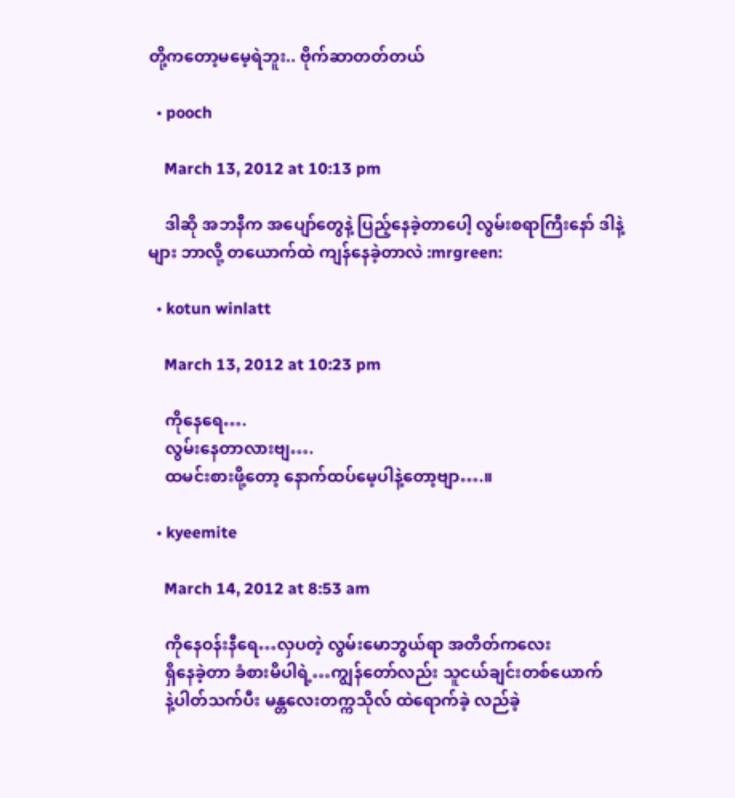တို့ကတော့မမေ့ရဲဘူး.. ဗိုက်ဆာတတ်တယ်

  • pooch

    March 13, 2012 at 10:13 pm

    ဒါဆို အဘနီက အပျော်တွေနဲ့ ပြည့်နေခဲ့တာပေါ့ လွမ်းစရာကြီးနော် ဒါနဲ့များ ဘာလို့ တယောက်ထဲ ကျန်နေခဲ့တာလဲ :mrgreen:

  • kotun winlatt

    March 13, 2012 at 10:23 pm

    ကိုနေရေ….
    လွမ်းနေတာလားဗျ….
    ထမင်းစားဖို့တော့ နောက်ထပ်မေ့ပါနဲ့တော့ဗျာ….။

  • kyeemite

    March 14, 2012 at 8:53 am

    ကိုနေဝန်းနီရေ…လှပတဲ့ လွမ်းမောဘွယ်ရာ အတိတ်ကလေး
    ရှိနေခဲ့တာ ခံစားမိပါရဲ့…ကျွန်တော်လည်း သူငယ်ချင်းတစ်ယောက်
    နဲ့ပါတ်သက်ပီး မန္တလေးတက္ကသိုလ် ထဲရောက်ခဲ့ လည်ခဲ့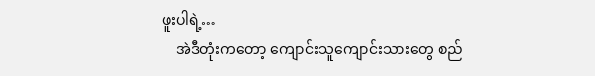ဖူးပါရဲ့…
    အဲဒီတုံးကတော့ ကျောင်းသူကျောင်းသားတွေ စည်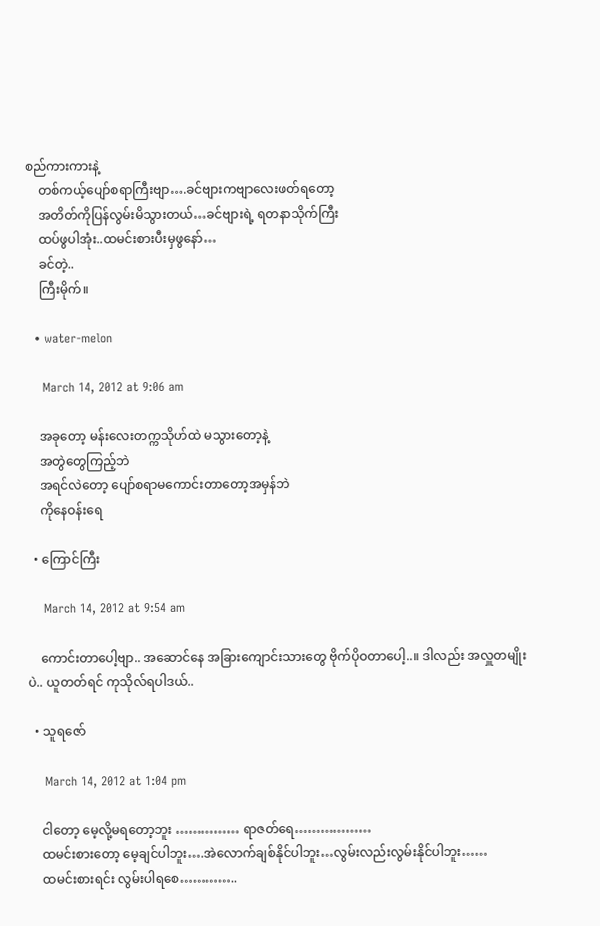စည်ကားကားနဲ့
    တစ်ကယ့်ပျော်စရာကြီးဗျာ….ခင်ဗျားကဗျာလေးဖတ်ရတော့
    အတိတ်ကိုပြန်လွမ်းမိသွားတယ်…ခင်ဗျားရဲ့ ရတနာသိုက်ကြီး
    ထပ်ဖွပါအုံး..ထမင်းစားပီးမှဖွနော်…
    ခင်တဲ့..
    ကြီးမိုက်။

  • water-melon

    March 14, 2012 at 9:06 am

    အခုတော့ မန်းလေးတက္ကသိုဟ်ထဲ မသွားတော့နဲ့
    အတွဲတွေကြည့်ဘဲ
    အရင်လဲတော့ ပျော်စရာမကောင်းတာတော့အမှန်ဘဲ
    ကိုနေဝန်းရေ

  • ကြောင်ကြီး

    March 14, 2012 at 9:54 am

    ကောင်းတာပေါ့ဗျာ.. အဆောင်နေ အခြားကျောင်းသားတွေ ဗိုက်ပိုဝတာပေါ့..။ ဒါလည်း အလှူတမျိုးပဲ.. ယူတတ်ရင် ကုသိုလ်ရပါဒယ်..

  • သူရဇော်

    March 14, 2012 at 1:04 pm

    ငါတော့ မေ့လို့မရတော့ဘူး …………… ရာဇတ်ရေ………………
    ထမင်းစားတော့ မေ့ချင်ပါဘူး….အဲလောက်ချစ်နိုင်ပါဘူး…လွမ်းလည်းလွမ်းနိုင်ပါဘူး……
    ထမင်းစားရင်း လွမ်းပါရစေ…………..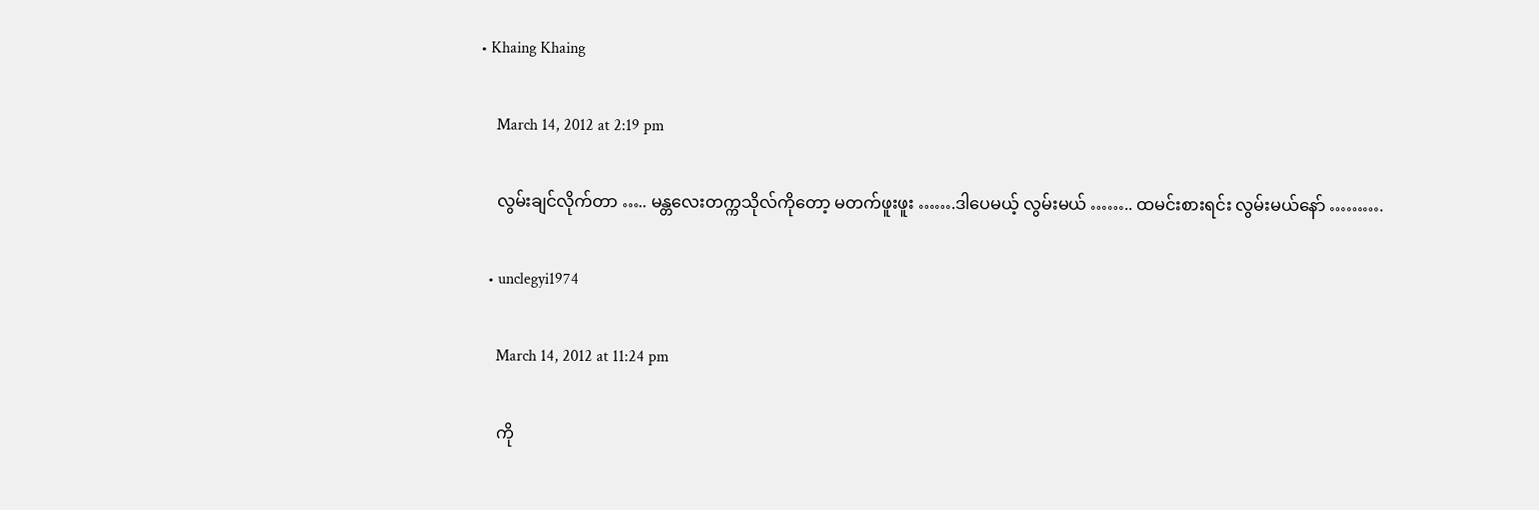• Khaing Khaing

    March 14, 2012 at 2:19 pm

    လွမ်းချင်လိုက်တာ ….. မန္တလေးတက္ကသိုလ်ကိုတော့ မတက်ဖူးဖူး …….ဒါပေမယ့် လွမ်းမယ် …….. ထမင်းစားရင်း လွမ်းမယ်နော် ……….

  • unclegyi1974

    March 14, 2012 at 11:24 pm

    ကို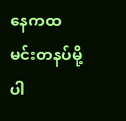နေကထမင်းတနပ်မို့ပါ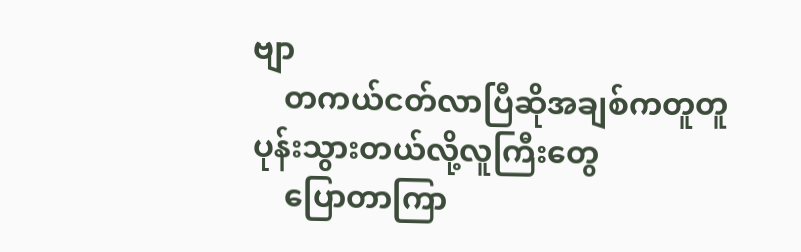ဗျာ
    တကယ်ငတ်လာပြီဆိုအချစ်ကတူတူပုန်းသွားတယ်လို့လူကြီးတွေ
    ပြောတာကြာ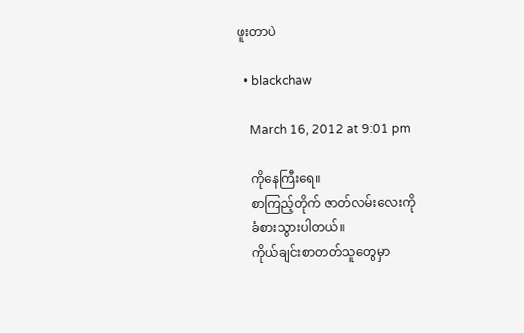ဖူးတာပဲ

  • blackchaw

    March 16, 2012 at 9:01 pm

    ကိုနေကြီးရေ။
    စာကြည့်တိုက် ဇာတ်လမ်းလေးကို
    ခံစားသွားပါတယ်။
    ကိုယ်ချင်းစာတတ်သူတွေမှာ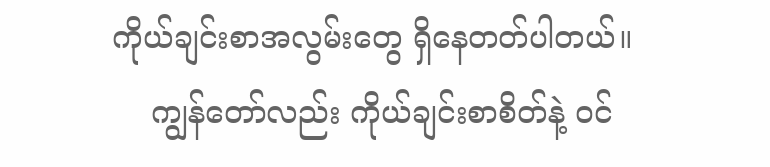ကိုယ်ချင်းစာအလွမ်းတွေ ရှိနေတတ်ပါတယ်။
    ကျွန်တော်လည်း ကိုယ်ချင်းစာစိတ်နဲ့ ဝင်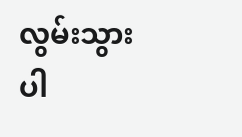လွမ်းသွားပါ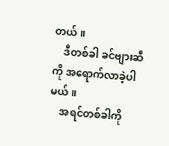တယ်။
    ဒီတစ်ခါ ခင်ဗျားဆီကို အရောက်လာခဲ့ပါမယ်။
    အရင်တစ်ခါကို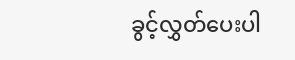ခွင့်လွှတ်ပေးပါ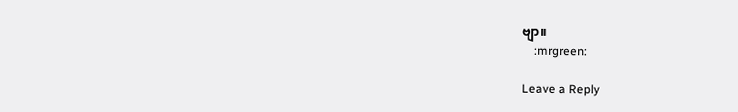ဗျာ။
    :mrgreen:

Leave a Reply